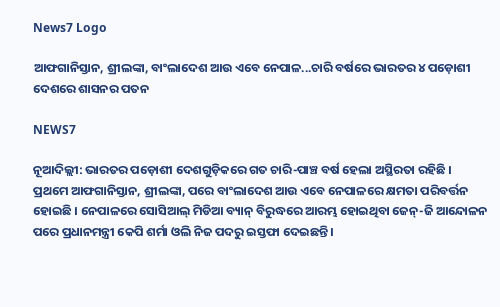News7 Logo

ଆଫଗାନିସ୍ତାନ, ଶ୍ରୀଲଙ୍କା, ବାଂଲାଦେଶ ଆଉ ଏବେ ନେପାଳ...ଚାରି ବର୍ଷରେ ଭାରତର ୪ ପଡ଼ୋଶୀ ଦେଶରେ ଶାସନର ପତନ

NEWS7

ନୂଆଦିଲ୍ଲୀ: ଭାରତର ପଡ଼ୋଶୀ ଦେଶଗୁଡ଼ିକରେ ଗତ ଚାରି-ପାଞ୍ଚ ବର୍ଷ ହେଲା ଅସ୍ଥିରତା ରହିଛି । ପ୍ରଥମେ ଆଫଗାନିସ୍ତାନ, ଶ୍ରୀଲଙ୍କା, ପରେ ବାଂଲାଦେଶ ଆଉ ଏବେ ନେପାଳରେ କ୍ଷମତା ପରିବର୍ତ୍ତନ ହୋଇଛି । ନେପାଳରେ ସୋସିଆଲ୍ ମିଡିଆ ବ୍ୟାନ୍ ବିରୁଦ୍ଧରେ ଆରମ୍ଭ ହୋଇଥିବା ଜେନ୍-ଜି ଆନ୍ଦୋଳନ ପରେ ପ୍ରଧାନମନ୍ତ୍ରୀ କେପି ଶର୍ମା ଓଲି ନିଜ ପଦରୁ ଇସ୍ତଫା ଦେଇଛନ୍ତି ।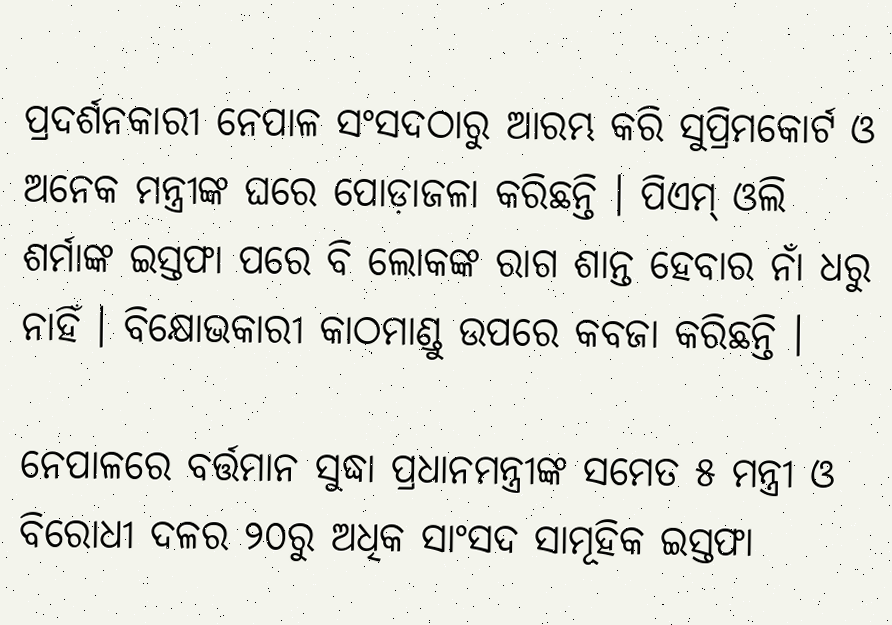ପ୍ରଦର୍ଶନକାରୀ ନେପାଳ ସଂସଦଠାରୁ ଆରମ୍ଭ କରି ସୁପ୍ରିମକୋର୍ଟ ଓ ଅନେକ ମନ୍ତ୍ରୀଙ୍କ ଘରେ ପୋଡ଼ାଜଳା କରିଛନ୍ତି । ପିଏମ୍ ଓଲି ଶର୍ମାଙ୍କ ଇସ୍ତଫା ପରେ ବି ଲୋକଙ୍କ ରାଗ ଶାନ୍ତ ହେବାର ନାଁ ଧରୁ ନାହିଁ । ବିକ୍ଷୋଭକାରୀ କାଠମାଣ୍ଡୁ ଉପରେ କବଜା କରିଛନ୍ତି ।

ନେପାଳରେ ବର୍ତ୍ତମାନ ସୁଦ୍ଧା ପ୍ରଧାନମନ୍ତ୍ରୀଙ୍କ ସମେତ ୫ ମନ୍ତ୍ରୀ ଓ ବିରୋଧୀ ଦଳର ୨୦ରୁ ଅଧିକ ସାଂସଦ ସାମୂହିକ ଇସ୍ତଫା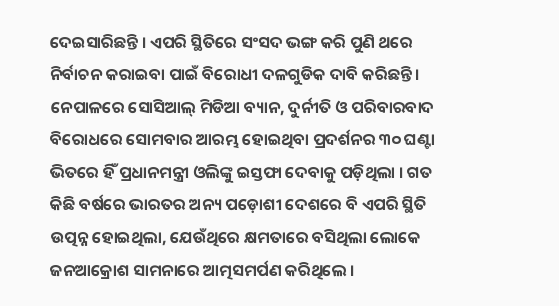ଦେଇସାରିଛନ୍ତି । ଏପରି ସ୍ଥିତିରେ ସଂସଦ ଭଙ୍ଗ କରି ପୁଣି ଥରେ ନିର୍ବାଚନ କରାଇବା ପାଇଁ ବିରୋଧୀ ଦଳଗୁଡିକ ଦାବି କରିଛନ୍ତି । ନେପାଳରେ ସୋସିଆଲ୍ ମିଡିଆ ବ୍ୟାନ, ଦୁର୍ନୀତି ଓ ପରିବାରବାଦ ବିରୋଧରେ ସୋମବାର ଆରମ୍ଭ ହୋଇଥିବା ପ୍ରଦର୍ଶନର ୩୦ ଘଣ୍ଟା ଭିତରେ ହିଁ ପ୍ରଧାନମନ୍ତ୍ରୀ ଓଲିଙ୍କୁ ଇସ୍ତଫା ଦେବାକୁ ପଡ଼ିଥିଲା । ଗତ କିଛି ବର୍ଷରେ ଭାରତର ଅନ୍ୟ ପଡ଼ୋଶୀ ଦେଶରେ ବି ଏପରି ସ୍ଥିତି ଉତ୍ପନ୍ନ ହୋଇଥିଲା, ଯେଉଁଥିରେ କ୍ଷମତାରେ ବସିଥିଲା ଲୋକେ ଜନଆକ୍ରୋଶ ସାମନାରେ ଆତ୍ମସମର୍ପଣ କରିଥିଲେ ।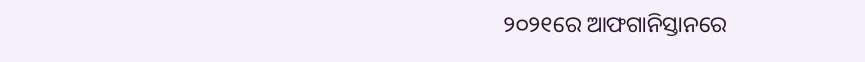୨୦୨୧ରେ ଆଫଗାନିସ୍ତାନରେ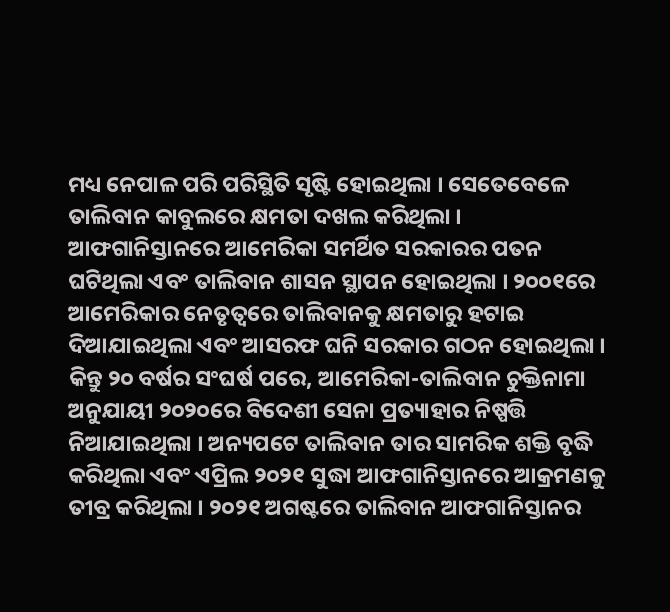ମଧ୍ୟ ନେପାଳ ପରି ପରିସ୍ଥିତି ସୃଷ୍ଟି ହୋଇଥିଲା । ସେତେବେଳେ ତାଲିବାନ କାବୁଲରେ କ୍ଷମତା ଦଖଲ କରିଥିଲା । ଆଫଗାନିସ୍ତାନରେ ଆମେରିକା ସମର୍ଥିତ ସରକାରର ପତନ ଘଟିଥିଲା ଏବଂ ତାଲିବାନ ଶାସନ ସ୍ଥାପନ ହୋଇଥିଲା । ୨୦୦୧ରେ ଆମେରିକାର ନେତୃତ୍ୱରେ ତାଲିବାନକୁ କ୍ଷମତାରୁ ହଟାଇ ଦିଆଯାଇଥିଲା ଏବଂ ଆସରଫ ଘନି ସରକାର ଗଠନ ହୋଇଥିଲା । କିନ୍ତୁ ୨୦ ବର୍ଷର ସଂଘର୍ଷ ପରେ, ଆମେରିକା-ତାଲିବାନ ଚୁକ୍ତିନାମା ଅନୁଯାୟୀ ୨୦୨୦ରେ ବିଦେଶୀ ସେନା ପ୍ରତ୍ୟାହାର ନିଷ୍ପତ୍ତି ନିଆଯାଇଥିଲା । ଅନ୍ୟପଟେ ତାଲିବାନ ତାର ସାମରିକ ଶକ୍ତି ବୃଦ୍ଧି କରିଥିଲା ଏବଂ ଏପ୍ରିଲ ୨୦୨୧ ସୁଦ୍ଧା ଆଫଗାନିସ୍ତାନରେ ଆକ୍ରମଣକୁ ତୀବ୍ର କରିଥିଲା । ୨୦୨୧ ଅଗଷ୍ଟରେ ତାଲିବାନ ଆଫଗାନିସ୍ତାନର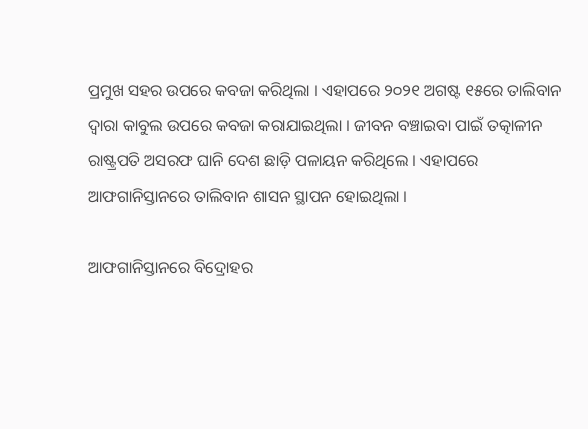ପ୍ରମୁଖ ସହର ଉପରେ କବଜା କରିଥିଲା । ଏହାପରେ ୨୦୨୧ ଅଗଷ୍ଟ ୧୫ରେ ତାଲିବାନ ଦ୍ୱାରା କାବୁଲ ଉପରେ କବଜା କରାଯାଇଥିଲା । ଜୀବନ ବଞ୍ଚାଇବା ପାଇଁ ତତ୍କାଳୀନ ରାଷ୍ଟ୍ରପତି ଅସରଫ ଘାନି ଦେଶ ଛାଡ଼ି ପଳାୟନ କରିଥିଲେ । ଏହାପରେ ଆଫଗାନିସ୍ତାନରେ ତାଲିବାନ ଶାସନ ସ୍ଥାପନ ହୋଇଥିଲା ।

ଆଫଗାନିସ୍ତାନରେ ବିଦ୍ରୋହର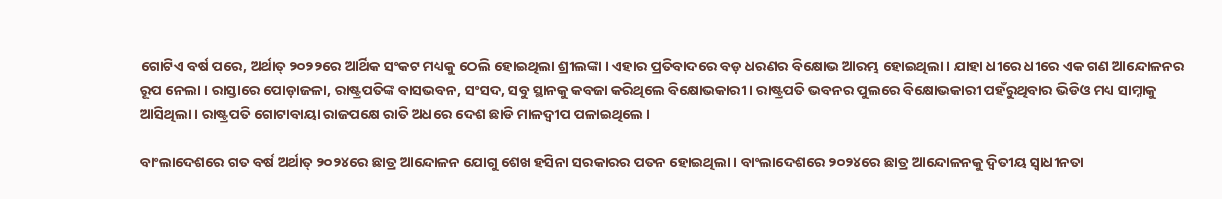ଗୋଟିଏ ବର୍ଷ ପରେ, ଅର୍ଥାତ୍ ୨୦୨୨ରେ ଆର୍ଥିକ ସଂକଟ ମଧ୍ୟକୁ ଠେଲି ହୋଇଥିଲା ଶ୍ରୀଲଙ୍କା । ଏହାର ପ୍ରତିବାଦରେ ବଡ଼ ଧରଣର ବିକ୍ଷୋଭ ଆରମ୍ଭ ହୋଇଥିଲା । ଯାହା ଧୀରେ ଧୀରେ ଏକ ଗଣ ଆନ୍ଦୋଳନର ରୂପ ନେଲା । ରାସ୍ତାରେ ପୋଡ଼ାଜଳା, ରାଷ୍ଟ୍ରପତିଙ୍କ ବାସଭବନ, ସଂସଦ, ସବୁ ସ୍ଥାନକୁ କବଜା କରିଥିଲେ ବିକ୍ଷୋଭକାରୀ । ରାଷ୍ଟ୍ରପତି ଭବନର ପୁଲରେ ବିକ୍ଷୋଭକାରୀ ପହଁରୁଥିବାର ଭିଡିଓ ମଧ୍ୟ ସାମ୍ନାକୁ ଆସିଥିଲା । ରାଷ୍ଟ୍ରପତି ଗୋଟାବାୟା ରାଜପକ୍ଷେ ରାତି ଅଧରେ ଦେଶ ଛାଡି ମାଳଦ୍ୱୀପ ପଳାଇଥିଲେ ।

ବାଂଲାଦେଶରେ ଗତ ବର୍ଷ ଅର୍ଥାତ୍ ୨୦୨୪ରେ ଛାତ୍ର ଆନ୍ଦୋଳନ ଯୋଗୁ ଶେଖ ହସିନା ସରକାରର ପତନ ହୋଇଥିଲା । ବାଂଲାଦେଶରେ ୨୦୨୪ରେ ଛାତ୍ର ଆନ୍ଦୋଳନକୁ ଦ୍ୱିତୀୟ ସ୍ୱାଧୀନତା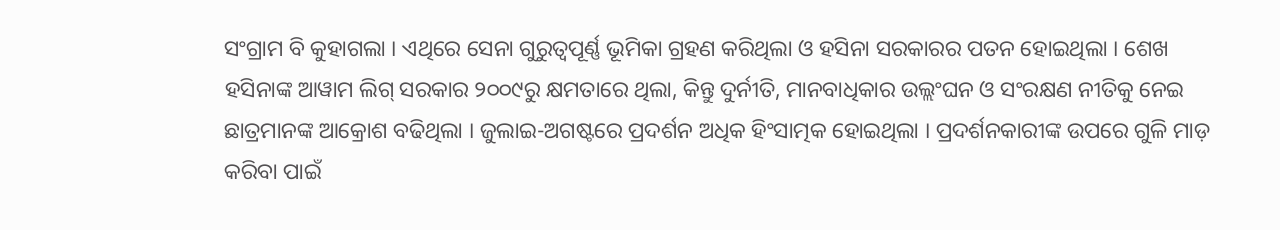ସଂଗ୍ରାମ ବି କୁହାଗଲା । ଏଥିରେ ସେନା ଗୁରୁତ୍ୱପୂର୍ଣ୍ଣ ଭୂମିକା ଗ୍ରହଣ କରିଥିଲା ଓ ହସିନା ସରକାରର ପତନ ହୋଇଥିଲା । ଶେଖ ହସିନାଙ୍କ ଆୱାମ ଲିଗ୍ ସରକାର ୨୦୦୯ରୁ କ୍ଷମତାରେ ଥିଲା, କିନ୍ତୁ ଦୁର୍ନୀତି, ମାନବାଧିକାର ଉଲ୍ଲଂଘନ ଓ ସଂରକ୍ଷଣ ନୀତିକୁ ନେଇ ଛାତ୍ରମାନଙ୍କ ଆକ୍ରୋଶ ବଢିଥିଲା । ଜୁଲାଇ-ଅଗଷ୍ଟରେ ପ୍ରଦର୍ଶନ ଅଧିକ ହିଂସାତ୍ମକ ହୋଇଥିଲା । ପ୍ରଦର୍ଶନକାରୀଙ୍କ ଉପରେ ଗୁଳି ମାଡ଼ କରିବା ପାଇଁ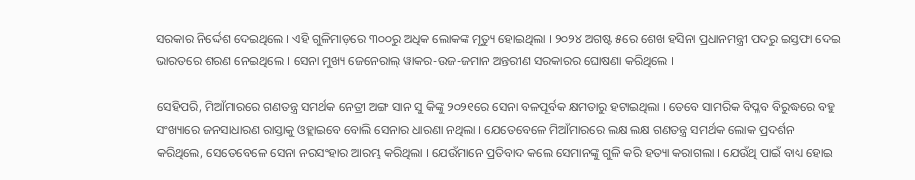ସରକାର ନିର୍ଦ୍ଦେଶ ଦେଇଥିଲେ । ଏହି ଗୁଳିମାଡ଼ରେ ୩୦୦ରୁ ଅଧିକ ଲୋକଙ୍କ ମୃତ୍ୟୁ ହୋଇଥିଲା । ୨୦୨୪ ଅଗଷ୍ଟ ୫ରେ ଶେଖ ହସିନା ପ୍ରଧାନମନ୍ତ୍ରୀ ପଦରୁ ଇସ୍ତଫା ଦେଇ ଭାରତରେ ଶରଣ ନେଇଥିଲେ । ସେନା ମୁଖ୍ୟ ଜେନେରାଲ୍ ୱାକର-ଉଜ-ଜମାନ ଅନ୍ତରୀଣ ସରକାରର ଘୋଷଣା କରିଥିଲେ ।

ସେହିପରି, ମିଆଁମାରରେ ଗଣତନ୍ତ୍ର ସମର୍ଥକ ନେତ୍ରୀ ଅଙ୍ଗ ସାନ ସୁ କିଙ୍କୁ ୨୦୨୧ରେ ସେନା ବଳପୂର୍ବକ କ୍ଷମତାରୁ ହଟାଇଥିଲା । ତେବେ ସାମରିକ ବିପ୍ଳବ ବିରୁଦ୍ଧରେ ବହୁ ସଂଖ୍ୟାରେ ଜନସାଧାରଣ ରାସ୍ତାକୁ ଓହ୍ଲାଇବେ ବୋଲି ସେନାର ଧାରଣା ନଥିଲା । ଯେତେବେଳେ ମିଆଁମାରରେ ଲକ୍ଷ ଲକ୍ଷ ଗଣତନ୍ତ୍ର ସମର୍ଥକ ଲୋକ ପ୍ରଦର୍ଶନ କରିଥିଲେ, ସେତେବେଳେ ସେନା ନରସଂହାର ଆରମ୍ଭ କରିଥିଲା । ଯେଉଁମାନେ ପ୍ରତିବାଦ କଲେ ସେମାନଙ୍କୁ ଗୁଳି କରି ହତ୍ୟା କରାଗଲା । ଯେଉଁଥି ପାଇଁ ବାଧ୍ୟ ହୋଇ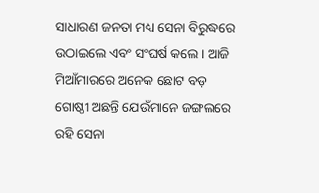ସାଧାରଣ ଜନତା ମଧ୍ୟ ସେନା ବିରୁଦ୍ଧରେ ଉଠାଇଲେ ଏବଂ ସଂଘର୍ଷ କଲେ । ଆଜି ମିଆଁମାରରେ ଅନେକ ଛୋଟ ବଡ଼ ଗୋଷ୍ଠୀ ଅଛନ୍ତି ଯେଉଁମାନେ ଜଙ୍ଗଲରେ ରହି ସେନା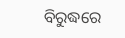ବିରୁଦ୍ଧରେ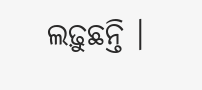ଲଢ଼ୁଛନ୍ତି ।